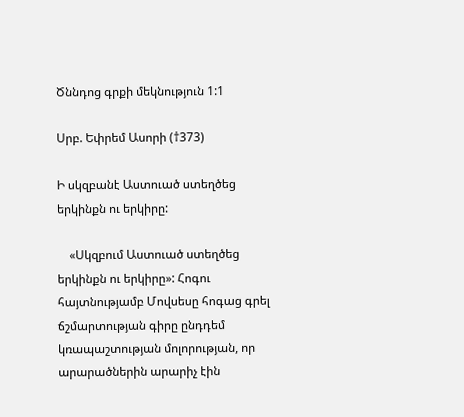Ծննդոց գրքի մեկնություն 1:1

Սրբ. Եփրեմ Ասորի (†373)

Ի սկզբանէ Աստուած ստեղծեց երկինքն ու երկիրը:

    «Սկզբում Աստուած ստեղծեց երկինքն ու երկիրը»: Հոգու հայտնությամբ Մովսեսը հոգաց գրել ճշմարտության գիրը ընդդեմ կռապաշտության մոլորության, որ արարածներին արարիչ էին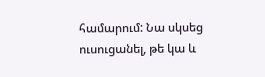համարում: Նա սկսեց ուսուցանել, թե կա և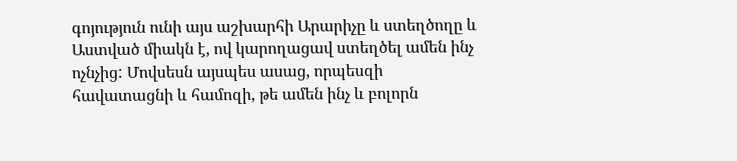գոյություն ունի այս աշխարհի Արարիչը և ստեղծողը և Աստված միակն է, ով կարողացավ ստեղծել ամեն ինչ ոչնչից: Մովսեսն այսպես ասաց, որպեսզի հավատացնի և համոզի, թե ամեն ինչ և բոլորն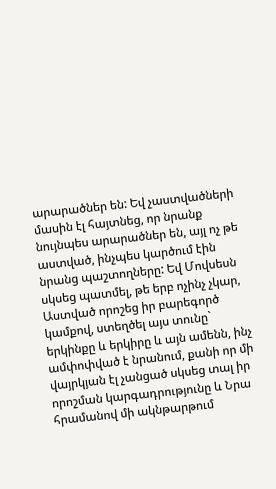արարածներ են: Եվ չաստվածների մասին էլ հայտնեց, որ նրանք նույնպես արարածներ են, այլ ոչ թե աստված, ինչպես կարծում էին նրանց պաշտողները: Եվ Մովսեսն սկսեց պատմել, թե երբ ոչինչ չկար, Աստված որոշեց իր բարեգործ կամքով, ստեղծել այս տունը` երկինքը և երկիրը և այն ամենն, ինչ ամփոփված է նրանում, քանի որ մի վայրկյան էլ չանցած սկսեց տալ իր որոշման կարգադրությունը և Նրա հրամանով մի ակնթարթում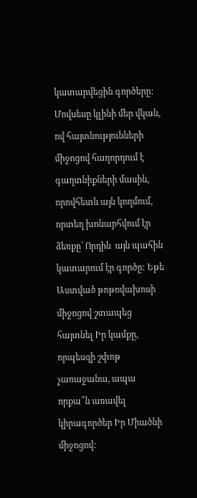կատարվեցին գործերը: Մովսեսը կլինի մեր վկան, ով հայտնությունների միջոցով հաղորդում է գաղտնիքների մասին, որովհետև այն կողմում, որտեղ խոնարհվում էր ձեռքը՝ Որդին  այն պահին կատարում էր գործը: Եթե Աստված թոթովախոսի միջոցով շտապեց հայտնել Իր կամքը, որպեսզի շփոթ չառաջանա, ապա որքա՞ն առավել կիրագործեր Իր Միածնի միջոցով: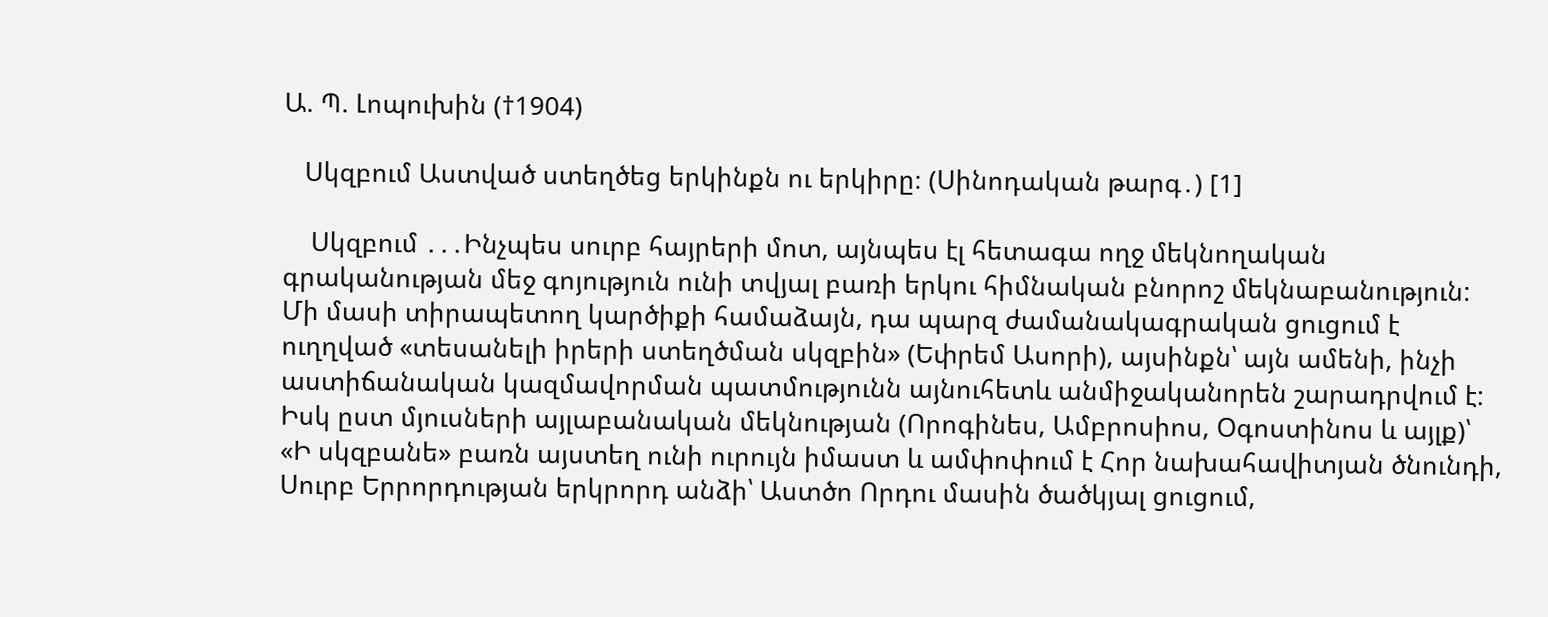Ա. Պ. Լոպուխին (†1904)

   Սկզբում Աստված ստեղծեց երկինքն ու երկիրը։ (Սինոդական թարգ․) [1]

    Սկզբում ․․․Ինչպես սուրբ հայրերի մոտ, այնպես էլ հետագա ողջ մեկնողական գրականության մեջ գոյություն ունի տվյալ բառի երկու հիմնական բնորոշ մեկնաբանություն: Մի մասի տիրապետող կարծիքի համաձայն, դա պարզ ժամանակագրական ցուցում է ուղղված «տեսանելի իրերի ստեղծման սկզբին» (Եփրեմ Ասորի), այսինքն՝ այն ամենի, ինչի աստիճանական կազմավորման պատմությունն այնուհետև անմիջականորեն շարադրվում է: Իսկ ըստ մյուսների այլաբանական մեկնության (Որոգինես, Ամբրոսիոս, Օգոստինոս և այլք)՝ «Ի սկզբանե» բառն այստեղ ունի ուրույն իմաստ և ամփոփում է Հոր նախահավիտյան ծնունդի, Սուրբ Երրորդության երկրորդ անձի՝ Աստծո Որդու մասին ծածկյալ ցուցում,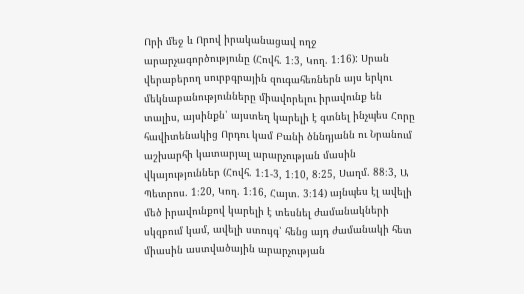Որի մեջ և Որով իրականացավ ողջ արարչագործությունը (Հովհ. 1։3, Կող. 1։16): Սրան վերաբերող սուրբգրային զուգահեռներն այս երկու մեկնաբանությունները միավորելու իրավունք են տալիս, այսինքն՝ այստեղ կարելի է գտնել ինչպես Հորը հավիտենակից Որդու կամ Բանի ծննդյանն ու Նրանում աշխարհի կատարյալ արարչության մասին  վկայություններ (Հովհ. 1։1-3, 1։10, 8։25, Սաղմ. 88։3, Ա Պետրոս. 1։20, Կող. 1։16, Հայտ. 3։14) այնպես էլ ավելի մեծ իրավունքով կարելի է տեսնել ժամանակների սկզբում կամ, ավելի ստույգ՝ հենց այդ ժամանակի հետ միասին աստվածային արարչության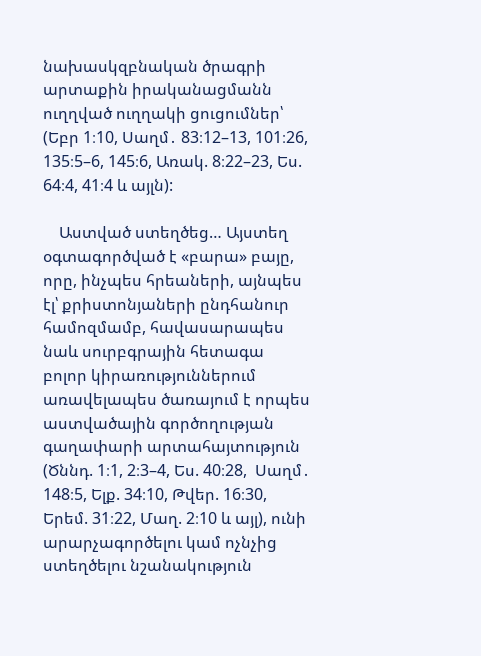նախասկզբնական ծրագրի արտաքին իրականացմանն ուղղված ուղղակի ցուցումներ՝ (Եբր 1։10, Սաղմ․ 83։12–13, 101։26, 135։5–6, 145։6, Առակ. 8։22–23, Ես. 64։4, 41։4 և այլն):

    Աստված ստեղծեց… Այստեղ օգտագործված է «բարա» բայը, որը, ինչպես հրեաների, այնպես էլ՝ քրիստոնյաների ընդհանուր համոզմամբ, հավասարապես նաև սուրբգրային հետագա բոլոր կիրառություններում առավելապես ծառայում է որպես աստվածային գործողության գաղափարի արտահայտություն (Ծննդ. 1։1, 2։3–4, Ես. 40։28,  Սաղմ․ 148։5, Ելք. 34։10, Թվեր. 16։30, Երեմ. 31։22, Մաղ. 2։10 և այլ), ունի արարչագործելու կամ ոչնչից ստեղծելու նշանակություն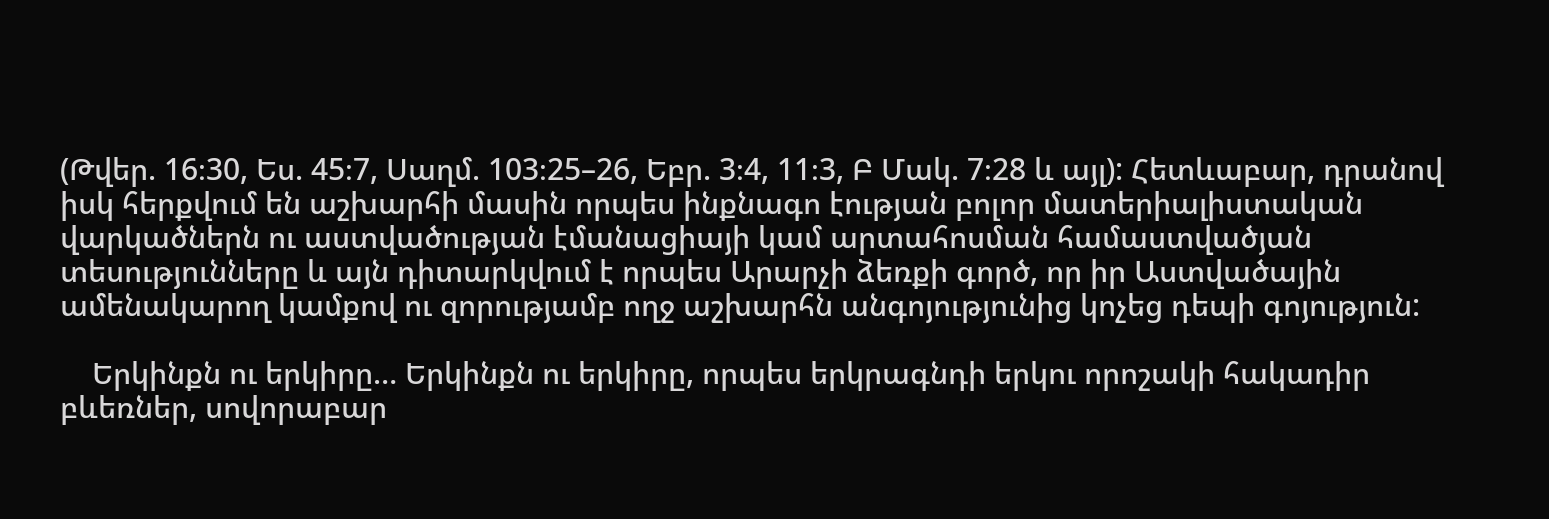(Թվեր. 16։30, Ես. 45։7, Սաղմ. 103։25–26, Եբր. 3։4, 11։3, Բ Մակ. 7։28 և այլ): Հետևաբար, դրանով իսկ հերքվում են աշխարհի մասին որպես ինքնագո էության բոլոր մատերիալիստական վարկածներն ու աստվածության էմանացիայի կամ արտահոսման համաստվածյան տեսությունները և այն դիտարկվում է որպես Արարչի ձեռքի գործ, որ իր Աստվածային ամենակարող կամքով ու զորությամբ ողջ աշխարհն անգոյությունից կոչեց դեպի գոյություն:

    Երկինքն ու երկիրը… Երկինքն ու երկիրը, որպես երկրագնդի երկու որոշակի հակադիր բևեռներ, սովորաբար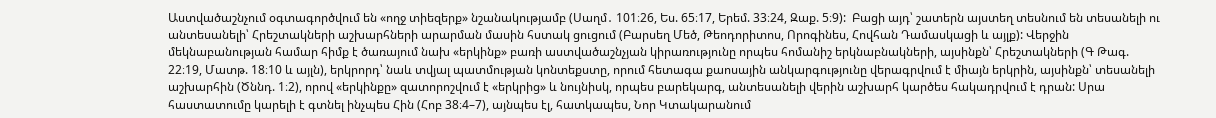Աստվածաշնչում օգտագործվում են «ողջ տիեզերք» նշանակությամբ (Սաղմ․ 101։26, Ես. 65։17, Երեմ. 33։24, Զաք. 5։9):  Բացի այդ՝ շատերն այստեղ տեսնում են տեսանելի ու անտեսանելի՝ Հրեշտակների աշխարհների արարման մասին հստակ ցուցում (Բարսեղ Մեծ, Թեոդորիտոս, Որոգինես, Հովհան Դամասկացի և այլք): Վերջին մեկնաբանության համար հիմք է ծառայում նախ «երկինք» բառի աստվածաշնչյան կիրառությունը որպես հոմանիշ երկնաբնակների, այսինքն՝ Հրեշտակների (Գ Թագ. 22։19, Մատթ. 18։10 և այլն), երկրորդ՝ նաև տվյալ պատմության կոնտեքստը, որում հետագա քաոսային անկարգությունը վերագրվում է միայն երկրին, այսինքն՝ տեսանելի աշխարհին (Ծննդ. 1։2), որով «երկինքը» զատորոշվում է «երկրից» և նույնիսկ, որպես բարեկարգ, անտեսանելի վերին աշխարհ կարծես հակադրվում է դրան: Սրա հաստատումը կարելի է գտնել ինչպես Հին (Հոբ 38։4–7), այնպես էլ, հատկապես, Նոր Կտակարանում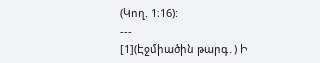(Կող. 1։16):
---
[1](Էջմիածին թարգ․) Ի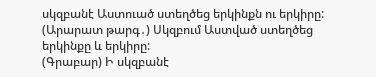սկզբանէ Աստուած ստեղծեց երկինքն ու երկիրը:
(Արարատ թարգ․) Սկզբում Աստված ստեղծեց երկինքը և երկիրը:
(Գրաբար) Ի սկզբանէ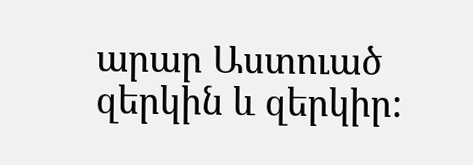արար Աստուած զերկին և զերկիր: